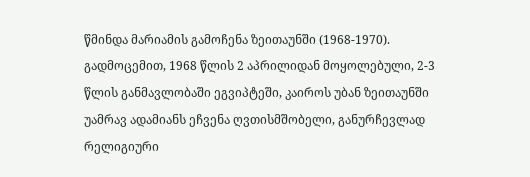წმინდა მარიამის გამოჩენა ზეითაუნში (1968-1970). გადმოცემით, 1968 წლის 2 აპრილიდან მოყოლებული, 2-3 წლის განმავლობაში ეგვიპტეში, კაიროს უბან ზეითაუნში უამრავ ადამიანს ეჩვენა ღვთისმშობელი, განურჩევლად რელიგიური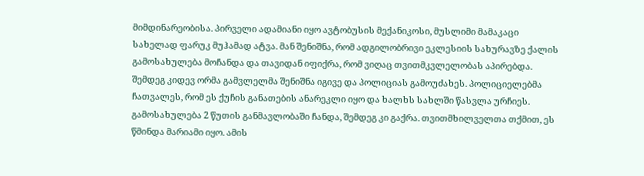მიმდინარეობისა. პირველი ადამიანი იყო ავტობუსის მექანიკოსი, მუსლიმი მამაკაცი სახელად ფარუკ მუჰამად ატვა. მან შენიშნა, რომ ადგილობრივი ეკლესიის სახურავზე ქალის გამოსახულება მოჩანდა და თავიდან იფიქრა, რომ ვიღაც თვითმკვლელობას აპირებდა. შემდეგ კიდევ ორმა გამვლელმა შენიშნა იგივე და პოლიციას გამოუძახეს. პოლიციელებმა ჩათვალეს, რომ ეს ქუჩის განათების ანარეკლი იყო და ხალხს სახლში წასვლა ურჩიეს. გამოსახულება 2 წუთის განმავლობაში ჩანდა, შემდეგ კი გაქრა. თვითმხილველთა თქმით, ეს წმინდა მარიამი იყო. ამის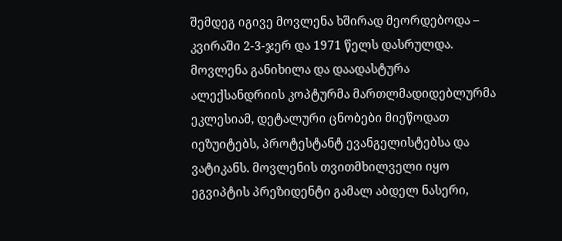შემდეგ იგივე მოვლენა ხშირად მეორდებოდა – კვირაში 2-3-ჯერ და 1971 წელს დასრულდა. მოვლენა განიხილა და დაადასტურა ალექსანდრიის კოპტურმა მართლმადიდებლურმა ეკლესიამ, დეტალური ცნობები მიეწოდათ იეზუიტებს, პროტესტანტ ევანგელისტებსა და ვატიკანს. მოვლენის თვითმხილველი იყო ეგვიპტის პრეზიდენტი გამალ აბდელ ნასერი,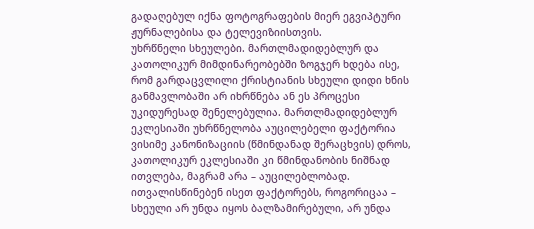გადაღებულ იქნა ფოტოგრაფების მიერ ეგვიპტური ჟურნალებისა და ტელევიზიისთვის.
უხრწნელი სხეულები. მართლმადიდებლურ და კათოლიკურ მიმდინარეობებში ზოგჯერ ხდება ისე, რომ გარდაცვლილი ქრისტიანის სხეული დიდი ხნის განმავლობაში არ იხრწნება ან ეს პროცესი უკიდურესად შენელებულია. მართლმადიდებლურ ეკლესიაში უხრწნელობა აუცილებელი ფაქტორია ვისიმე კანონიზაციის (წმინდანად შერაცხვის) დროს, კათოლიკურ ეკლესიაში კი წმინდანობის ნიშნად ითვლება, მაგრამ არა – აუცილებლობად. ითვალისწინებენ ისეთ ფაქტორებს, როგორიცაა – სხეული არ უნდა იყოს ბალზამირებული, არ უნდა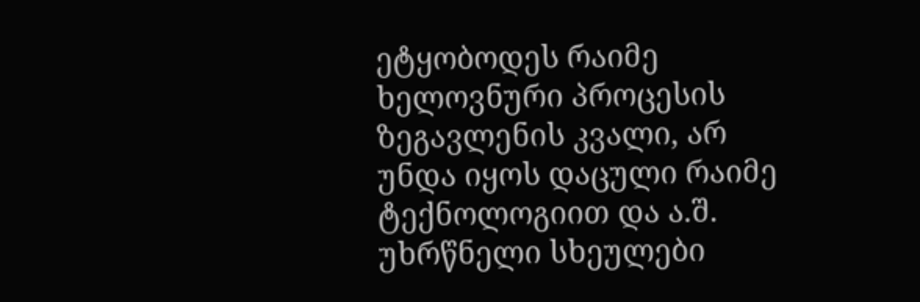ეტყობოდეს რაიმე ხელოვნური პროცესის ზეგავლენის კვალი, არ უნდა იყოს დაცული რაიმე ტექნოლოგიით და ა.შ. უხრწნელი სხეულები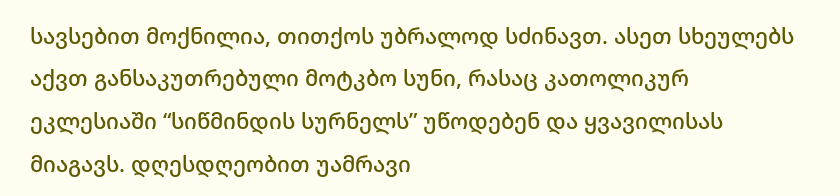სავსებით მოქნილია, თითქოს უბრალოდ სძინავთ. ასეთ სხეულებს აქვთ განსაკუთრებული მოტკბო სუნი, რასაც კათოლიკურ ეკლესიაში “სიწმინდის სურნელს” უწოდებენ და ყვავილისას მიაგავს. დღესდღეობით უამრავი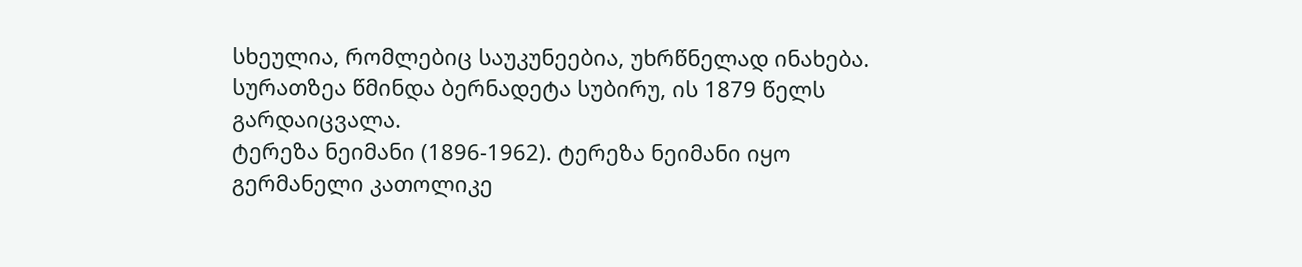სხეულია, რომლებიც საუკუნეებია, უხრწნელად ინახება. სურათზეა წმინდა ბერნადეტა სუბირუ, ის 1879 წელს გარდაიცვალა.
ტერეზა ნეიმანი (1896-1962). ტერეზა ნეიმანი იყო გერმანელი კათოლიკე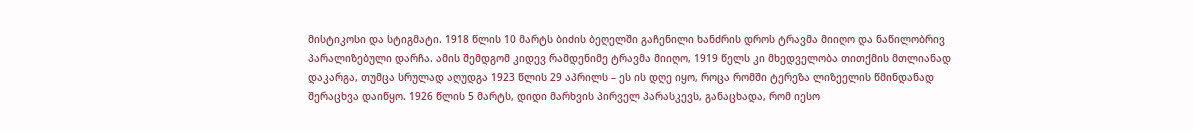მისტიკოსი და სტიგმატი. 1918 წლის 10 მარტს ბიძის ბეღელში გაჩენილი ხანძრის დროს ტრავმა მიიღო და ნაწილობრივ პარალიზებული დარჩა. ამის შემდგომ კიდევ რამდენიმე ტრავმა მიიღო, 1919 წელს კი მხედველობა თითქმის მთლიანად დაკარგა, თუმცა სრულად აღუდგა 1923 წლის 29 აპრილს – ეს ის დღე იყო, როცა რომში ტერეზა ლიზეელის წმინდანად შერაცხვა დაიწყო. 1926 წლის 5 მარტს, დიდი მარხვის პირველ პარასკევს, განაცხადა, რომ იესო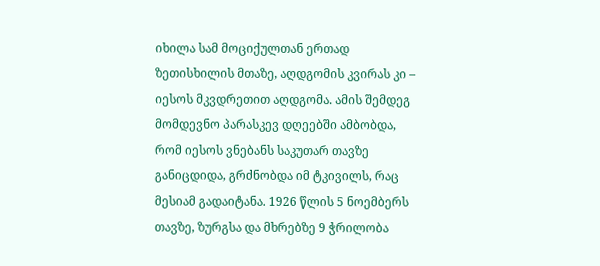იხილა სამ მოციქულთან ერთად ზეთისხილის მთაზე, აღდგომის კვირას კი – იესოს მკვდრეთით აღდგომა. ამის შემდეგ მომდევნო პარასკევ დღეებში ამბობდა, რომ იესოს ვნებანს საკუთარ თავზე განიცდიდა, გრძნობდა იმ ტკივილს, რაც მესიამ გადაიტანა. 1926 წლის 5 ნოემბერს თავზე, ზურგსა და მხრებზე 9 ჭრილობა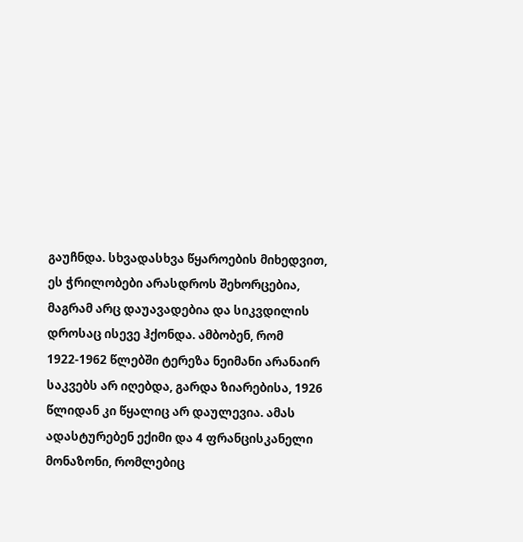გაუჩნდა. სხვადასხვა წყაროების მიხედვით, ეს ჭრილობები არასდროს შეხორცებია, მაგრამ არც დაუავადებია და სიკვდილის დროსაც ისევე ჰქონდა. ამბობენ, რომ 1922-1962 წლებში ტერეზა ნეიმანი არანაირ საკვებს არ იღებდა, გარდა ზიარებისა, 1926 წლიდან კი წყალიც არ დაულევია. ამას ადასტურებენ ექიმი და 4 ფრანცისკანელი მონაზონი, რომლებიც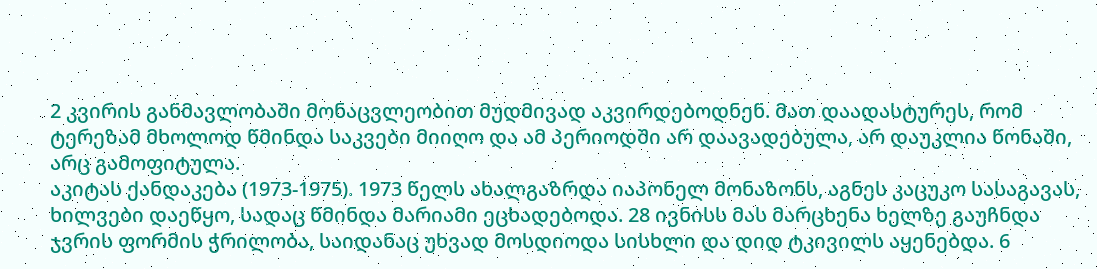2 კვირის განმავლობაში მონაცვლეობით მუდმივად აკვირდებოდნენ. მათ დაადასტურეს, რომ ტერეზამ მხოლოდ წმინდა საკვები მიიღო და ამ პერიოდში არ დაავადებულა, არ დაუკლია წონაში, არც გამოფიტულა.
აკიტას ქანდაკება (1973-1975). 1973 წელს ახალგაზრდა იაპონელ მონაზონს, აგნეს კაცუკო სასაგავას, ხილვები დაეწყო, სადაც წმინდა მარიამი ეცხადებოდა. 28 ივნისს მას მარცხენა ხელზე გაუჩნდა ჯვრის ფორმის ჭრილობა, საიდანაც უხვად მოსდიოდა სისხლი და დიდ ტკივილს აყენებდა. 6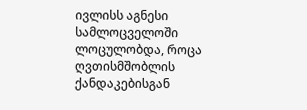ივლისს აგნესი სამლოცველოში ლოცულობდა, როცა ღვთისმშობლის ქანდაკებისგან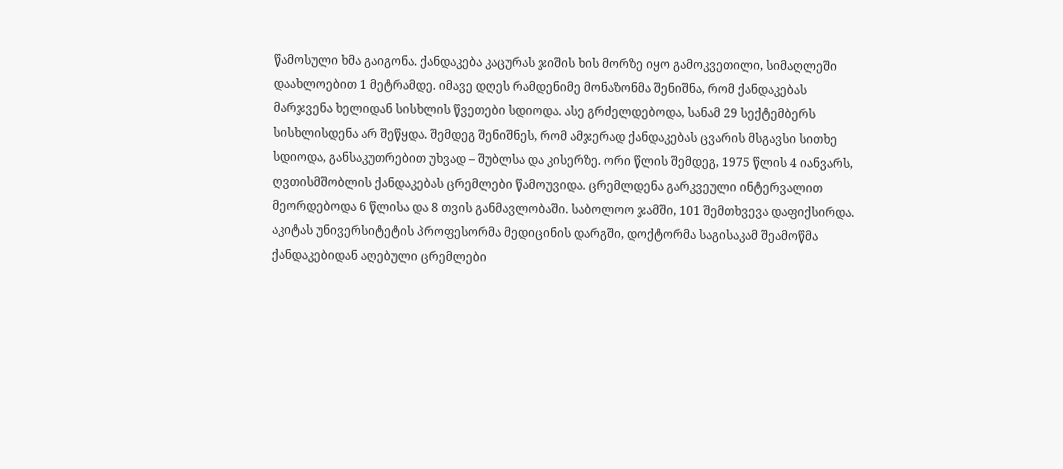წამოსული ხმა გაიგონა. ქანდაკება კაცურას ჯიშის ხის მორზე იყო გამოკვეთილი, სიმაღლეში დაახლოებით 1 მეტრამდე. იმავე დღეს რამდენიმე მონაზონმა შენიშნა, რომ ქანდაკებას მარჯვენა ხელიდან სისხლის წვეთები სდიოდა. ასე გრძელდებოდა, სანამ 29 სექტემბერს სისხლისდენა არ შეწყდა. შემდეგ შენიშნეს, რომ ამჯერად ქანდაკებას ცვარის მსგავსი სითხე სდიოდა, განსაკუთრებით უხვად – შუბლსა და კისერზე. ორი წლის შემდეგ, 1975 წლის 4 იანვარს, ღვთისმშობლის ქანდაკებას ცრემლები წამოუვიდა. ცრემლდენა გარკვეული ინტერვალით მეორდებოდა 6 წლისა და 8 თვის განმავლობაში. საბოლოო ჯამში, 101 შემთხვევა დაფიქსირდა. აკიტას უნივერსიტეტის პროფესორმა მედიცინის დარგში, დოქტორმა საგისაკამ შეამოწმა ქანდაკებიდან აღებული ცრემლები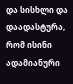და სისხლი და დაადასტურა, რომ ისინი ადამიანური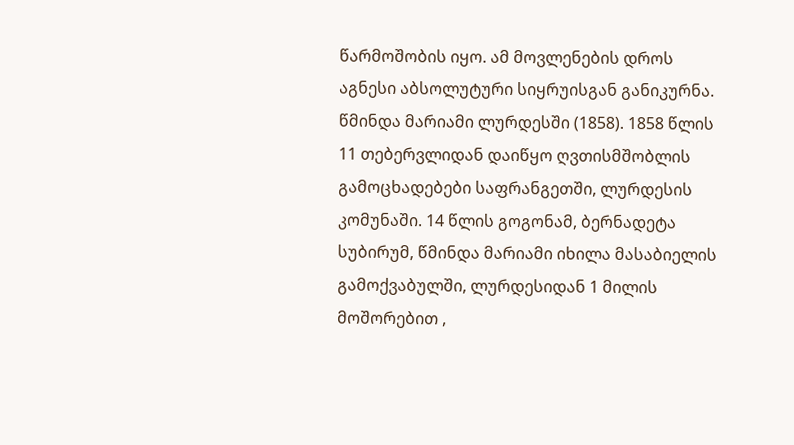წარმოშობის იყო. ამ მოვლენების დროს აგნესი აბსოლუტური სიყრუისგან განიკურნა.
წმინდა მარიამი ლურდესში (1858). 1858 წლის 11 თებერვლიდან დაიწყო ღვთისმშობლის გამოცხადებები საფრანგეთში, ლურდესის კომუნაში. 14 წლის გოგონამ, ბერნადეტა სუბირუმ, წმინდა მარიამი იხილა მასაბიელის გამოქვაბულში, ლურდესიდან 1 მილის მოშორებით ,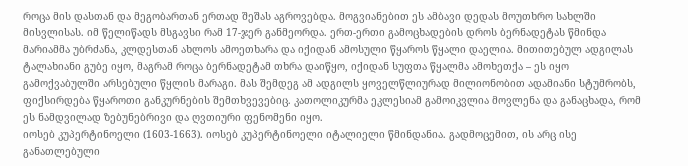როცა მის დასთან და მეგობართან ერთად შეშას აგროვებდა. მოგვიანებით ეს ამბავი დედას მოუთხრო სახლში მისვლისას. იმ წელიწადს მსგავსი რამ 17-ჯერ განმეორდა. ერთ-ერთი გამოცხადების დროს ბერნადეტას წმინდა მარიამმა უბრძანა, კლდესთან ახლოს ამოეთხარა და იქიდან ამოსული წყაროს წყალი დაელია. მითითებულ ადგილას ტალახიანი გუბე იყო, მაგრამ როცა ბერნადეტამ თხრა დაიწყო, იქიდან სუფთა წყალმა ამოხეთქა – ეს იყო გამოქვაბულში არსებული წყლის მარაგი. მას შემდეგ ამ ადგილს ყოველწლიურად მილიონობით ადამიანი სტუმრობს, ფიქსირდება წყაროთი განკურნების შემთხვევებიც. კათოლიკურმა ეკლესიამ გამოიკვლია მოვლენა და განაცხადა, რომ ეს ნამდვილად ზებუნებრივი და ღვთიური ფენომენი იყო.
იოსებ კუპერტინოელი (1603-1663). იოსებ კუპერტინოელი იტალიელი წმინდანია. გადმოცემით, ის არც ისე განათლებული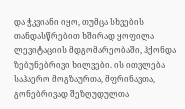და ჭკვიანი იყო, თუმცა სხვების თანდასწრებით ხშირად ყოფილა ლევიტაციის მდგომარეობაში, ჰქონდა ზებუნებრივი ხილვები. ის ითვლება საჰაერო მოგზაურთა, მფრინავთა, გონებრივად შეზღუდულთა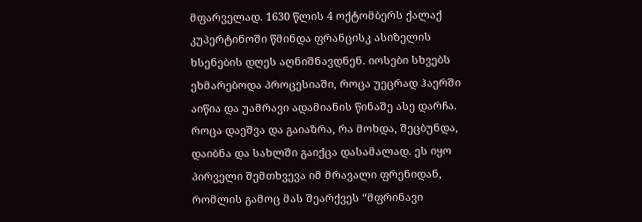მფარველად. 1630 წლის 4 ოქტომბერს ქალაქ კუპერტინოში წმინდა ფრანცისკ ასიზელის ხსენების დღეს აღნიშნავდნენ. იოსები სხვებს ეხმარებოდა პროცესიაში, როცა უეცრად ჰაერში აიწია და უამრავი ადამიანის წინაშე ასე დარჩა. როცა დაეშვა და გაიაზრა, რა მოხდა, შეცბუნდა, დაიბნა და სახლში გაიქცა დასამალად. ეს იყო პირველი შემთხვევა იმ მრავალი ფრენიდან, რომლის გამოც მას შეარქვეს “მფრინავი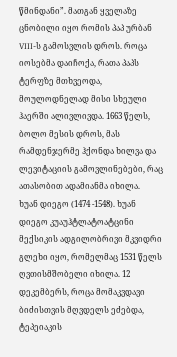წმინდანი”. მათგან ყველაზე ცნობილი იყო რომის პაპ ურბან VIII-ს გამოსვლის დროს. როცა იოსებმა დაიჩოქა, რათა პაპს ტერფზე მთხვეოდა, მოულოდნელად მისი სხეული ჰაერში ალივლივდა. 1663 წელს, ბოლო მესის დროს, მას რამდენჯერმე ჰქონდა ხილვა და ლევიტაციის გამოვლინებები, რაც ათასობით ადამიანმა იხილა.
ხუან დიეგო (1474 -1548). ხუან დიეგო კუაუჰტლატოატცინი მექსიკის ადგილობრივი მკვიდრი გლეხი იყო, რომელმაც 1531 წელს ღვთისმშობელი იხილა. 12 დეკემბერს, როცა მომაკვდავი ბიძისთვის მღვდელს ეძებდა, ტეპეიაკის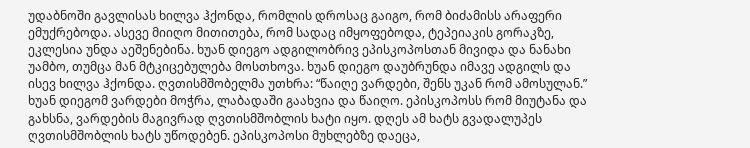უდაბნოში გავლისას ხილვა ჰქონდა, რომლის დროსაც გაიგო, რომ ბიძამისს არაფერი ემუქრებოდა. ასევე მიიღო მითითება, რომ სადაც იმყოფებოდა, ტეპეიაკის გორაკზე, ეკლესია უნდა აეშენებინა. ხუან დიეგო ადგილობრივ ეპისკოპოსთან მივიდა და ნანახი უამბო, თუმცა მან მტკიცებულება მოსთხოვა. ხუან დიეგო დაუბრუნდა იმავე ადგილს და ისევ ხილვა ჰქონდა. ღვთისმშობელმა უთხრა: “წაიღე ვარდები, შენს უკან რომ ამოსულან.” ხუან დიეგომ ვარდები მოჭრა, ლაბადაში გაახვია და წაიღო. ეპისკოპოსს რომ მიუტანა და გახსნა, ვარდების მაგივრად ღვთისმშობლის ხატი იყო. დღეს ამ ხატს გვადალუპეს ღვთისმშობლის ხატს უწოდებენ. ეპისკოპოსი მუხლებზე დაეცა,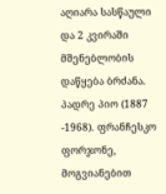აღიარა სასწაული და 2 კვირაში მშენებლობის დაწყება ბრძანა.
პადრე პიო (1887 -1968). ფრანჩესკო ფორჯონე, მოგვიანებით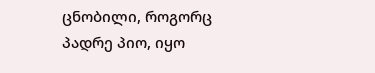ცნობილი, როგორც პადრე პიო, იყო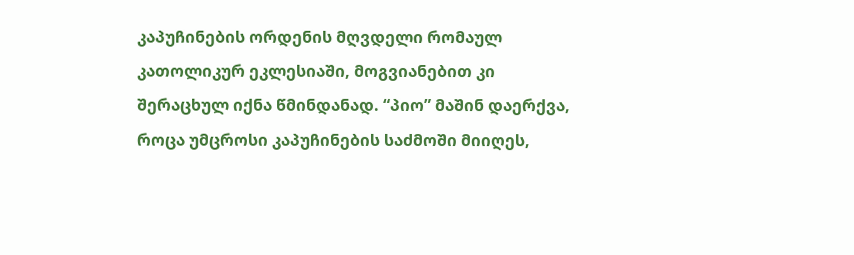კაპუჩინების ორდენის მღვდელი რომაულ კათოლიკურ ეკლესიაში, მოგვიანებით კი შერაცხულ იქნა წმინდანად. “პიო” მაშინ დაერქვა, როცა უმცროსი კაპუჩინების საძმოში მიიღეს,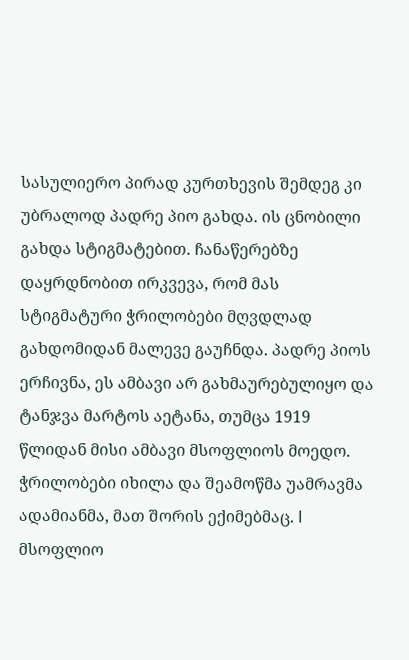სასულიერო პირად კურთხევის შემდეგ კი უბრალოდ პადრე პიო გახდა. ის ცნობილი გახდა სტიგმატებით. ჩანაწერებზე დაყრდნობით ირკვევა, რომ მას სტიგმატური ჭრილობები მღვდლად გახდომიდან მალევე გაუჩნდა. პადრე პიოს ერჩივნა, ეს ამბავი არ გახმაურებულიყო და ტანჯვა მარტოს აეტანა, თუმცა 1919 წლიდან მისი ამბავი მსოფლიოს მოედო. ჭრილობები იხილა და შეამოწმა უამრავმა ადამიანმა, მათ შორის ექიმებმაც. I მსოფლიო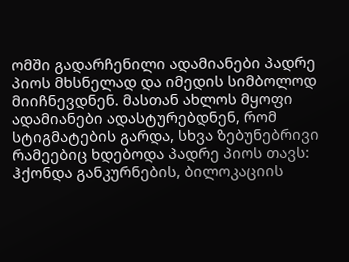ომში გადარჩენილი ადამიანები პადრე პიოს მხსნელად და იმედის სიმბოლოდ მიიჩნევდნენ. მასთან ახლოს მყოფი ადამიანები ადასტურებდნენ, რომ სტიგმატების გარდა, სხვა ზებუნებრივი რამეებიც ხდებოდა პადრე პიოს თავს: ჰქონდა განკურნების, ბილოკაციის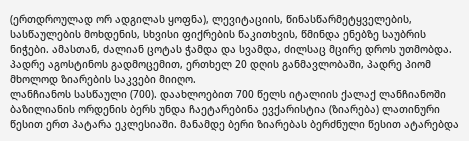(ერთდროულად ორ ადგილას ყოფნა), ლევიტაციის, წინასწარმეტყველების, სასწაულების მოხდენის, სხვისი ფიქრების წაკითხვის, წმინდა ენებზე საუბრის ნიჭები. ამასთან, ძალიან ცოტას ჭამდა და სვამდა, ძილსაც მცირე დროს უთმობდა. პადრე აგოსტინოს გადმოცემით, ერთხელ 20 დღის განმავლობაში, პადრე პიომ მხოლოდ ზიარების საკვები მიიღო.
ლანჩიანოს სასწაული (700). დაახლოებით 700 წელს იტალიის ქალაქ ლანჩიანოში ბაზილიანის ორდენის ბერს უნდა ჩაეტარებინა ევქარისტია (ზიარება) ლათინური წესით ერთ პატარა ეკლესიაში. მანამდე ბერი ზიარებას ბერძნული წესით ატარებდა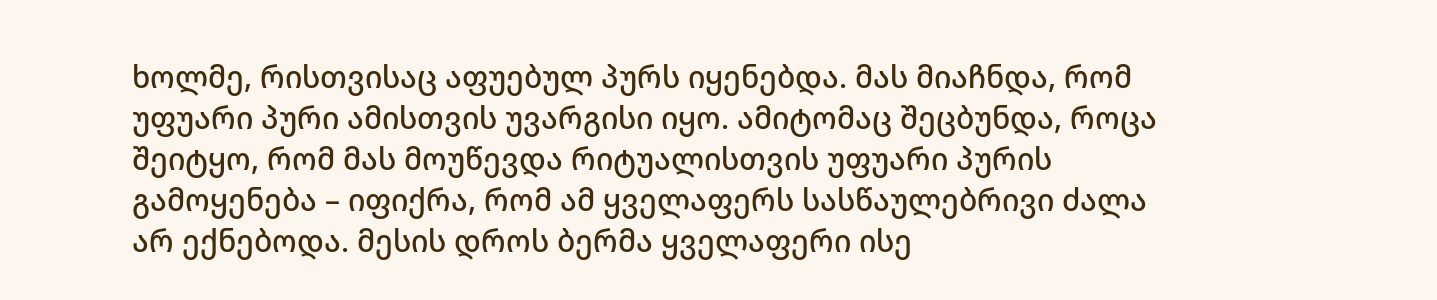ხოლმე, რისთვისაც აფუებულ პურს იყენებდა. მას მიაჩნდა, რომ უფუარი პური ამისთვის უვარგისი იყო. ამიტომაც შეცბუნდა, როცა შეიტყო, რომ მას მოუწევდა რიტუალისთვის უფუარი პურის გამოყენება – იფიქრა, რომ ამ ყველაფერს სასწაულებრივი ძალა არ ექნებოდა. მესის დროს ბერმა ყველაფერი ისე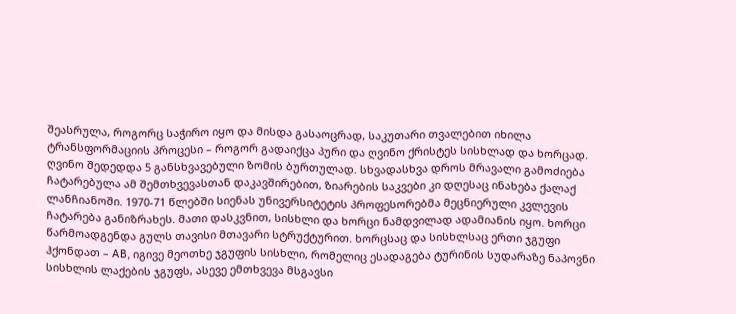შეასრულა, როგორც საჭირო იყო და მისდა გასაოცრად, საკუთარი თვალებით იხილა ტრანსფორმაციის პროცესი – როგორ გადაიქცა პური და ღვინო ქრისტეს სისხლად და ხორცად. ღვინო შედედდა 5 განსხვავებული ზომის ბურთულად. სხვადასხვა დროს მრავალი გამოძიება ჩატარებულა ამ შემთხვევასთან დაკავშირებით, ზიარების საკვები კი დღესაც ინახება ქალაქ ლანჩიანოში. 1970-71 წლებში სიენას უნივერსიტეტის პროფესორებმა მეცნიერული კვლევის ჩატარება განიზრახეს. მათი დასკვნით, სისხლი და ხორცი ნამდვილად ადამიანის იყო. ხორცი წარმოადგენდა გულს თავისი მთავარი სტრუქტურით. ხორცსაც და სისხლსაც ერთი ჯგუფი ჰქონდათ – AB, იგივე მეოთხე ჯგუფის სისხლი, რომელიც ესადაგება ტურინის სუდარაზე ნაპოვნი სისხლის ლაქების ჯგუფს, ასევე ემთხვევა მსგავსი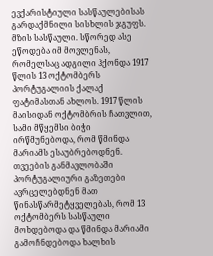ევქარისტიული სასწაულებისას გარდაქმნილი სისხლის ჯგუფს.
მზის სასწაული. სწორედ ასე ეწოდება იმ მოვლენას, რომელსაც ადგილი ჰქონდა 1917 წლის 13 ოქტომბერს პორტუგალიის ქალაქ ფატიმასთან ახლოს. 1917 წლის მაისიდან ოქტომბრის ჩათვლით, სამი მწყემსი ბიჭი ირწმუნებოდა, რომ წმინდა მარიამს ესაუბრებოდნენ. თვეების განმავლობაში პორტუგალიური გაზეთები ავრცელებდნენ მათ წინასწარმეტყველებას, რომ 13 ოქტომბერს სასწაული მოხდებოდა და წმინდა მარიამი გამოჩნდებოდა ხალხის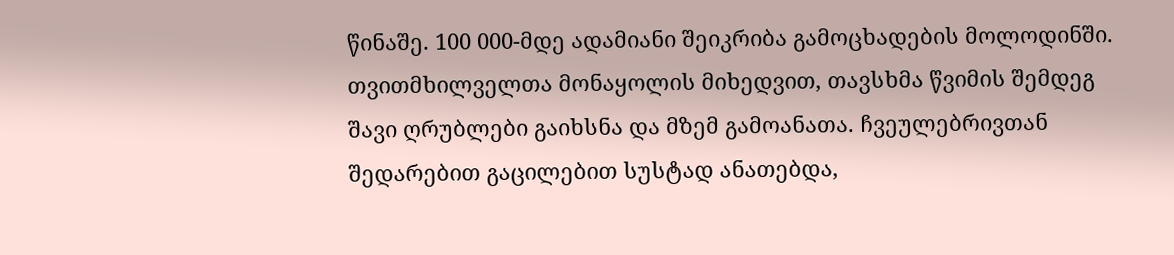წინაშე. 100 000-მდე ადამიანი შეიკრიბა გამოცხადების მოლოდინში. თვითმხილველთა მონაყოლის მიხედვით, თავსხმა წვიმის შემდეგ შავი ღრუბლები გაიხსნა და მზემ გამოანათა. ჩვეულებრივთან შედარებით გაცილებით სუსტად ანათებდა,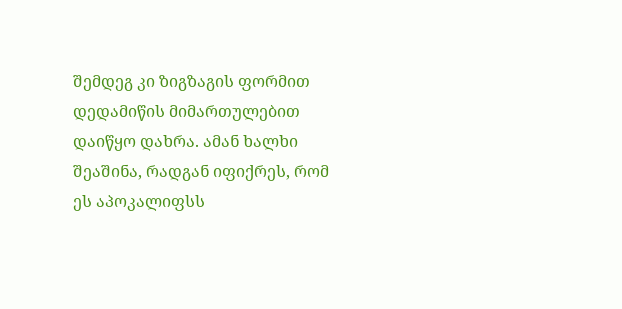შემდეგ კი ზიგზაგის ფორმით დედამიწის მიმართულებით დაიწყო დახრა. ამან ხალხი შეაშინა, რადგან იფიქრეს, რომ ეს აპოკალიფსს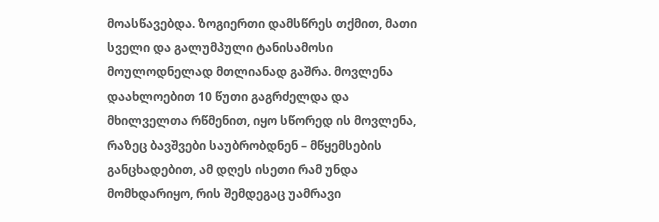მოასწავებდა. ზოგიერთი დამსწრეს თქმით, მათი სველი და გალუმპული ტანისამოსი მოულოდნელად მთლიანად გაშრა. მოვლენა დაახლოებით 10 წუთი გაგრძელდა და მხილველთა რწმენით, იყო სწორედ ის მოვლენა, რაზეც ბავშვები საუბრობდნენ – მწყემსების განცხადებით, ამ დღეს ისეთი რამ უნდა მომხდარიყო, რის შემდეგაც უამრავი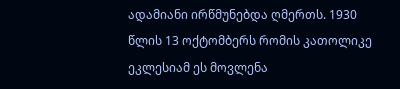ადამიანი ირწმუნებდა ღმერთს. 1930 წლის 13 ოქტომბერს რომის კათოლიკე ეკლესიამ ეს მოვლენა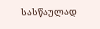სასწაულად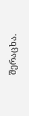შერაცხა.